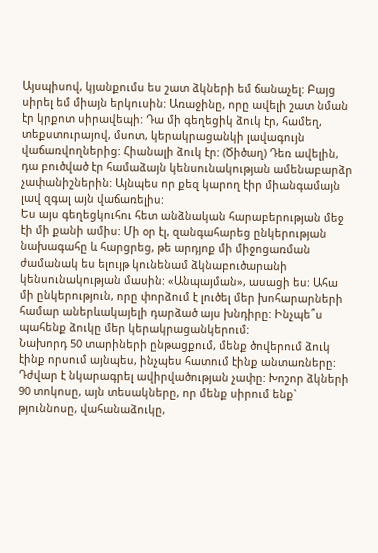Այսպիսով, կյանքումս ես շատ ձկների եմ ճանաչել: Բայց սիրել եմ միայն երկուսին: Առաջինը, որը ավելի շատ նման էր կրքոտ սիրավեպի: Դա մի գեղեցիկ ձուկ էր, համեղ, տեքստուրայով, մսոտ, կերակրացանկի լավագույն վաճառվողներից: Հիանալի ձուկ էր: (Ծիծաղ) Դեռ ավելին, դա բուծված էր համաձայն կենսունակության ամենաբարձր չափանիշներին: Այնպես որ քեզ կարող էիր միանգամայն լավ զգալ այն վաճառելիս:
Ես այս գեղեցկուհու հետ անձնական հարաբերության մեջ էի մի քանի ամիս: Մի օր էլ, զանգահարեց ընկերության նախագահը և հարցրեց, թե արդյոք մի միջոցառման ժամանակ ես ելույթ կունենամ ձկնաբուծարանի կենսունակության մասին: «Անպայման», ասացի ես: Ահա մի ընկերություն, որը փորձում է լուծել մեր խոհարարների համար աներևակայելի դարձած այս խնդիրը: Ինչպե՞ս պահենք ձուկը մեր կերակրացանկերում:
Նախորդ 50 տարիների ընթացքում, մենք ծովերում ձուկ էինք որսում այնպես, ինչպես հատում էինք անտառները: Դժվար է նկարագրել ավիրվածության չափը: Խոշոր ձկների 90 տոկոսը, այն տեսակները, որ մենք սիրում ենք` թյուննոսը, վահանաձուկը,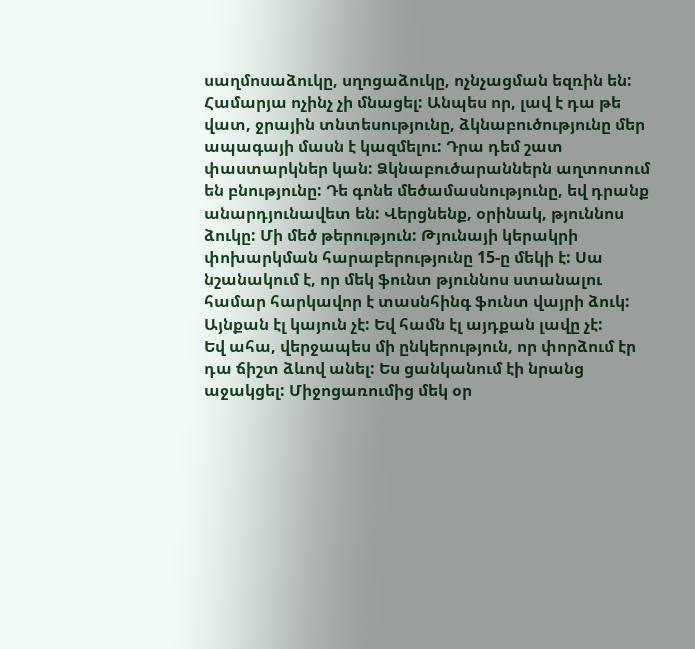սաղմոսաձուկը, սղոցաձուկը, ոչնչացման եզռին են: Համարյա ոչինչ չի մնացել: Անպես որ, լավ է դա թե վատ, ջրային տնտեսությունը, ձկնաբուծությունը մեր ապագայի մասն է կազմելու: Դրա դեմ շատ փաստարկներ կան: Ձկնաբուծարաններն աղտոտում են բնությունը: Դե գոնե մեծամասնությունը, եվ դրանք անարդյունավետ են: Վերցնենք, օրինակ, թյուննոս ձուկը: Մի մեծ թերություն: Թյունայի կերակրի փոխարկման հարաբերությունը 15-ը մեկի է: Սա նշանակում է, որ մեկ ֆունտ թյուննոս ստանալու համար հարկավոր է տասնհինգ ֆունտ վայրի ձուկ: Այնքան էլ կայուն չէ: Եվ համն էլ այդքան լավը չէ:
Եվ ահա, վերջապես մի ընկերություն, որ փորձում էր դա ճիշտ ձևով անել: Ես ցանկանում էի նրանց աջակցել: Միջոցառումից մեկ օր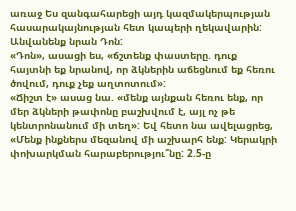առաջ Ես զանգահարեցի այդ կազմակերպության հասարակայնության հետ կապերի ղեկավարին: Անվանենք նրան Դոն:
«Դոն», ասացի ես, «ճշտենք փաստերը. դուք հայտնի եք նրանով, որ ձկներին աճեցնում եք հեռու ծովում, դուք չեք աղտոտում»:
«Ճիշտ է» ասաց նա. «մենք այնքան հեռու ենք, որ մեր ձկների թափոնը բաշխվում է, այլ ոչ թե կենտրոնանում մի տեղ»: Եվ հետո նա ավելացրեց, «Մենք ինքներս մեզանով մի աշխարհ ենք: Կերակրի փոխարկման հարաբերությու՞նը: 2.5-ը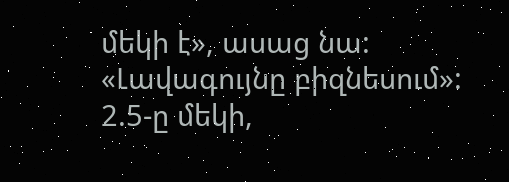մեկի է», ասաց նա: «Լավագույնը բիզնեսում»:
2.5-ը մեկի,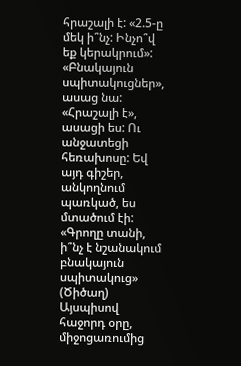հրաշալի է: «2.5-ը մեկ ի՞նչ: Ինչո՞վ եք կերակրում»:
«Բնակայուն սպիտակուցներ», ասաց նա:
«Հրաշալի է», ասացի ես: Ու անջատեցի հեռախոսը: Եվ այդ գիշեր, անկողնում պառկած, ես մտածում էի: «Գրողը տանի, ի՞նչ է նշանակում բնակայուն սպիտակուց» (Ծիծաղ)
Այսպիսով հաջորդ օրը, միջոցառումից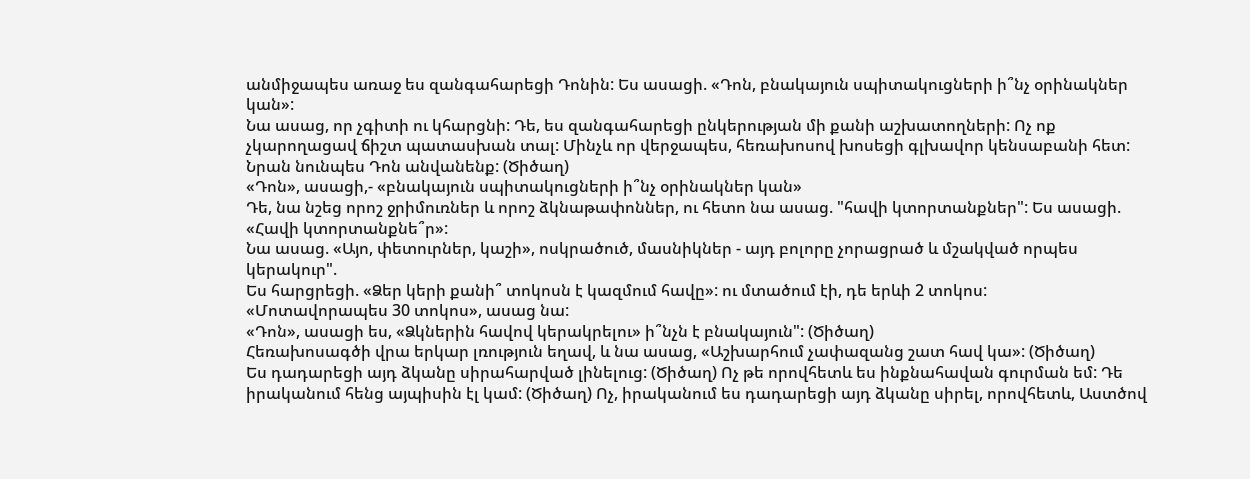անմիջապես առաջ ես զանգահարեցի Դոնին: Ես ասացի. «Դոն, բնակայուն սպիտակուցների ի՞նչ օրինակներ կան»:
Նա ասաց, որ չգիտի ու կհարցնի: Դե, ես զանգահարեցի ընկերության մի քանի աշխատողների: Ոչ ոք չկարողացավ ճիշտ պատասխան տալ: Մինչև որ վերջապես, հեռախոսով խոսեցի գլխավոր կենսաբանի հետ: Նրան նունպես Դոն անվանենք: (Ծիծաղ)
«Դոն», ասացի,- «բնակայուն սպիտակուցների ի՞նչ օրինակներ կան»
Դե, նա նշեց որոշ ջրիմուռներ և որոշ ձկնաթափոններ, ու հետո նա ասաց. "հավի կտորտանքներ": Ես ասացի. «Հավի կտորտանքնե՞ր»:
Նա ասաց. «Այո, փետուրներ, կաշի», ոսկրածուծ, մասնիկներ - այդ բոլորը չորացրած և մշակված որպես կերակուր".
Ես հարցրեցի. «Ձեր կերի քանի՞ տոկոսն է կազմում հավը»: ու մտածում էի, դե երևի 2 տոկոս:
«Մոտավորապես 30 տոկոս», ասաց նա:
«Դոն», ասացի ես, «Ձկներին հավով կերակրելու» ի՞նչն է բնակայուն": (Ծիծաղ)
Հեռախոսագծի վրա երկար լռություն եղավ, և նա ասաց, «Աշխարհում չափազանց շատ հավ կա»: (Ծիծաղ)
Ես դադարեցի այդ ձկանը սիրահարված լինելուց: (Ծիծաղ) Ոչ թե որովհետև ես ինքնահավան գուրման եմ: Դե իրականում հենց այպիսին էլ կամ: (Ծիծաղ) Ոչ, իրականում ես դադարեցի այդ ձկանը սիրել, որովհետև, Աստծով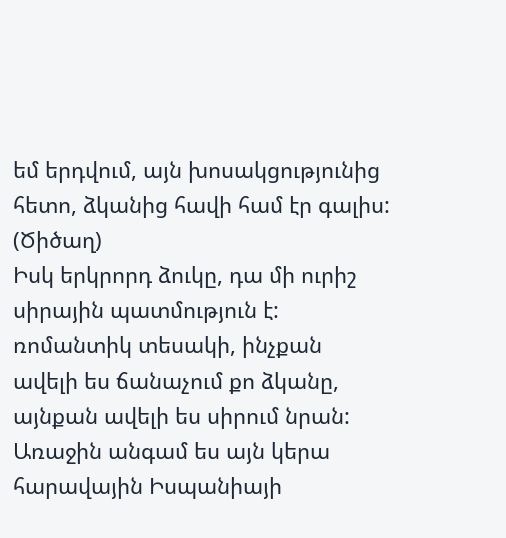եմ երդվում, այն խոսակցությունից հետո, ձկանից հավի համ էր գալիս: (Ծիծաղ)
Իսկ երկրորդ ձուկը, դա մի ուրիշ սիրային պատմություն է: ռոմանտիկ տեսակի, ինչքան ավելի ես ճանաչում քո ձկանը, այնքան ավելի ես սիրում նրան: Առաջին անգամ ես այն կերա հարավային Իսպանիայի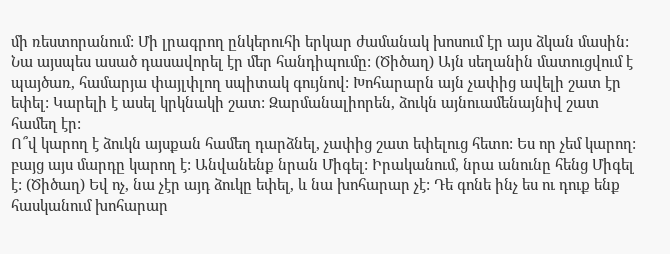մի ռեստորանում: Մի լրագրող ընկերուհի երկար ժամանակ խոսում էր այս ձկան մասին: Նա այսպես ասած դասավորել էր մեր հանդիպումը: (Ծիծաղ) Այն սեղանին մատուցվում է պայծառ, համարյա փայլփլող սպիտակ գույնով: Խոհարարն այն չափից ավելի շատ էր եփել: Կարելի է ասել կրկնակի շատ: Զարմանալիորեն, ձուկն այնուամենայնիվ շատ համեղ էր:
Ո՞վ կարող է ձուկն այսքան համեղ դարձնել, չափից շատ եփելուց հետո: Ես որ չեմ կարող: բայց այս մարդը կարող է: Անվանենք նրան Միգել: Իրականում, նրա անունը հենց Միգել է: (Ծիծաղ) Եվ ոչ, նա չէր այդ ձուկը եփել, և նա խոհարար չէ: Դե գոնե ինչ ես ու դուք ենք հասկանում խոհարար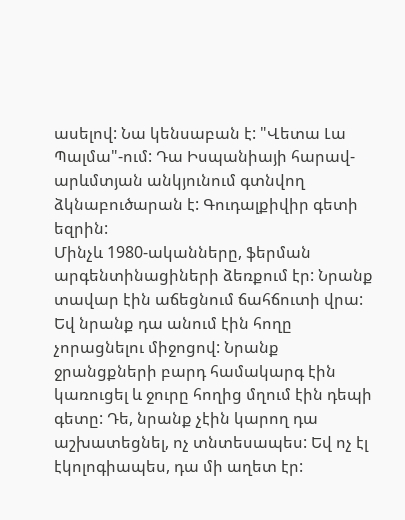ասելով: Նա կենսաբան է: "Վետա Լա Պալմա"-ում: Դա Իսպանիայի հարավ-արևմտյան անկյունում գտնվող ձկնաբուծարան է: Գուդալքիվիր գետի եզրին:
Մինչև 1980-ականները, ֆերման արգենտինացիների ձեռքում էր: Նրանք տավար էին աճեցնում ճահճուտի վրա: Եվ նրանք դա անում էին հողը չորացնելու միջոցով: Նրանք ջրանցքների բարդ համակարգ էին կառուցել և ջուրը հողից մղում էին դեպի գետը: Դե, նրանք չէին կարող դա աշխատեցնել, ոչ տնտեսապես: Եվ ոչ էլ էկոլոգիապես, դա մի աղետ էր: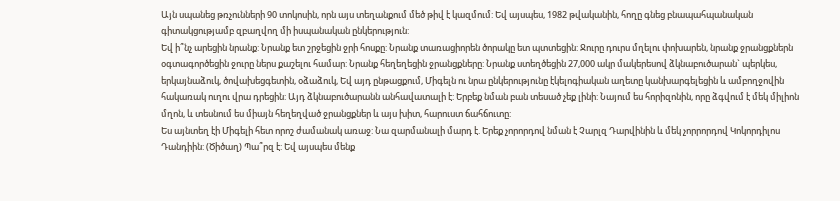Այն սպանեց թռչունների 90 տոկոսին, որն այս տեղանքում մեծ թիվ է կազմում: Եվ այսպես, 1982 թվականին, հողը գնեց բնապահպանական գիտակցությամբ զբաղվող մի իսպանական ընկերություն:
Եվ ի՞նչ արեցին նրանք: Նրանք ետ շրջեցին ջրի հոսքը: Նրանք տառացիորեն ծորակը ետ պտտեցին: Ջուրը դուրս մղելու փոխարեն, նրանք ջրանցքներն օգտագործեցին ջուրը ներս քաշելու համար: Նրանք հեղեղեցին ջրանցքները: Նրանք ստեղծեցին 27,000 ակր մակերեսով ձկնաբուծարան` պերկես, երկայնաձուկ, ծովախեցգետին, օձաձուկ, Եվ այդ ընթացքում, Միգելն ու նրա ընկերությունը էկելոգիական աղետը կանխարգելեցին և ամբողջովին հակառակ ուղու վրա դրեցին: Այդ ձկնաբուծարանն անհավատալի է: Երբեք նման բան տեսած չեք լինի: Նայում ես հորիզոնին, որը ձգվում է մեկ միլիոն մղոն, և տեսնում ես միայն հեղեղված ջրանցքներ և այս խիտ, հարուստ ճահճուտը:
Ես այնտեղ էի Միգելի հետ որոշ ժամանակ առաջ: Նա զարմանալի մարդ է. Երեք չորորդով նման է Չարլզ Դարվինին և մեկ չորրորդով Կոկորդիլոս Դանդիին: (Ծիծաղ) Պա՞րզ է: Եվ այսպես մենք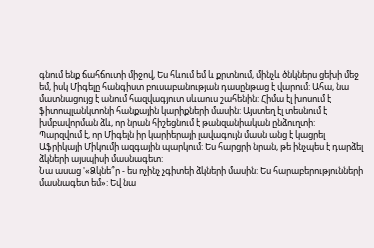գնում ենք ճահճուտի միջով, Ես հևում եմ և քրտնում, մինչև ծնկներս ցեխի մեջ եմ, իսկ Միգելը հանգիստ բուսաբանության դասընթաց է վարում: Ահա, նա մատնացույց է անում հազվագյուտ սևաուս շահենին: Հիմա էլ խոսում է ֆիտոպլանկտոնի հանքային կարիքների մասին: Այստեղ էլ տեսնում է խմբավորման ձև, որ նրան հիշեցնում է թանզանիական ընձուղտի:
Պարզվում է, որ Միգելն իր կարիերայի լավագույն մասն անց է կացրել Աֆրիկայի Միկումի ազգային պարկում: Ես հարցրի նրան, թե ինչպես է դարձել ձկների այսպիսի մասնագետ:
Նա ասաց '«Ձկնե՞ր - ես ոչինչ չգիտեի ձկների մասին: Ես հարաբերությունների մասնագետ եմ»: Եվ նա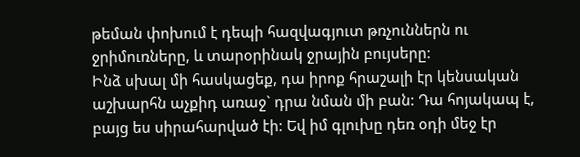թեման փոխում է դեպի հազվագյուտ թռչուններն ու ջրիմուռները, և տարօրինակ ջրային բույսերը:
Ինձ սխալ մի հասկացեք, դա իրոք հրաշալի էր կենսական աշխարհն աչքիդ առաջ` դրա նման մի բան: Դա հոյակապ է, բայց ես սիրահարված էի: Եվ իմ գլուխը դեռ օդի մեջ էր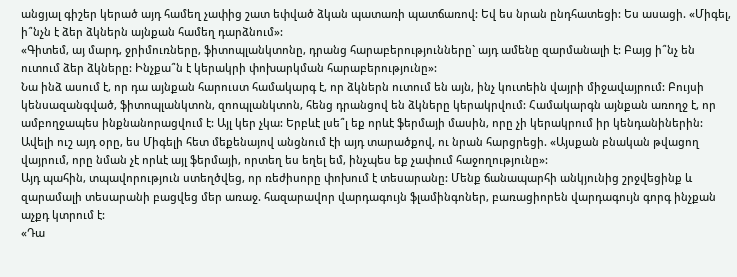անցյալ գիշեր կերած այդ համեղ չափից շատ եփված ձկան պատառի պատճառով: Եվ ես նրան ընդհատեցի: Ես ասացի. «Միգել, ի՞նչն է ձեր ձկներն այնքան համեղ դարձնում»:
«Գիտեմ, այ մարդ, ջրիմուռները, ֆիտոպլանկտոնը, դրանց հարաբերությունները` այդ ամենը զարմանալի է: Բայց ի՞նչ են ուտում ձեր ձկները: Ինչքա՞ն է կերակրի փոխարկման հարաբերությունը»:
Նա ինձ ասում է, որ դա այնքան հարուստ համակարգ է, որ ձկներն ուտում են այն, ինչ կուտեին վայրի միջավայրում: Բույսի կենսազանգված, ֆիտոպլանկտոն, զոոպլանկտոն, հենց դրանցով են ձկները կերակրվում: Համակարգն այնքան առողջ է, որ ամբողջապես ինքնանորացվում է: Այլ կեր չկա: Երբևէ լսե՞լ եք որևէ ֆերմայի մասին, որը չի կերակրում իր կենդանիներին:
Ավելի ուշ այդ օրը, ես Միգելի հետ մեքենայով անցնում էի այդ տարածքով, ու նրան հարցրեցի. «Այսքան բնական թվացող վայրում, որը նման չէ որևէ այլ ֆերմայի, որտեղ ես եղել եմ, ինչպես եք չափում հաջողությունը»:
Այդ պահին, տպավորություն ստեղծվեց, որ ռեժիսորը փոխում է տեսարանը: Մենք ճանապարհի անկյունից շրջվեցինք և զարամալի տեսարանի բացվեց մեր առաջ. հազարավոր վարդագույն ֆլամինգոներ, բառացիորեն վարդագույն գորգ ինչքան աչքդ կտրում է:
«Դա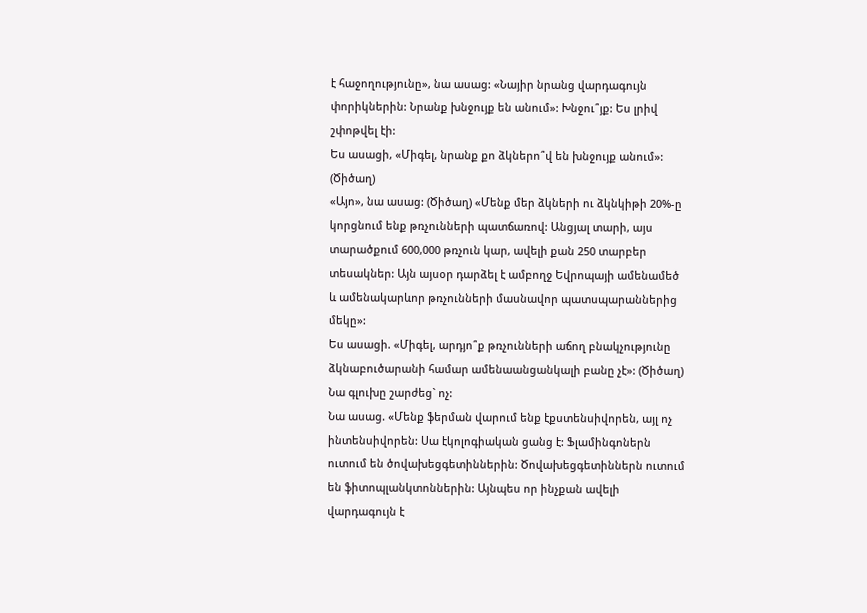է հաջողությունը», նա ասաց: «Նայիր նրանց վարդագույն փորիկներին: Նրանք խնջույք են անում»: Խնջու՞յք: Ես լրիվ շփոթվել էի:
Ես ասացի, «Միգել, նրանք քո ձկներո՞վ են խնջույք անում»: (Ծիծաղ)
«Այո», նա ասաց: (Ծիծաղ) «Մենք մեր ձկների ու ձկնկիթի 20%-ը կորցնում ենք թռչունների պատճառով: Անցյալ տարի, այս տարածքում 600,000 թռչուն կար, ավելի քան 250 տարբեր տեսակներ: Այն այսօր դարձել է ամբողջ Եվրոպայի ամենամեծ և ամենակարևոր թռչունների մասնավոր պատսպարաններից մեկը»:
Ես ասացի. «Միգել, արդյո՞ք թռչունների աճող բնակչությունը ձկնաբուծարանի համար ամենաանցանկալի բանը չէ»: (Ծիծաղ) Նա գլուխը շարժեց` ոչ:
Նա ասաց. «Մենք ֆերման վարում ենք էքստենսիվորեն, այլ ոչ ինտենսիվորեն: Սա էկոլոգիական ցանց է: Ֆլամինգոներն ուտում են ծովախեցգետիններին: Ծովախեցգետիններն ուտում են ֆիտոպլանկտոններին: Այնպես որ ինչքան ավելի վարդագույն է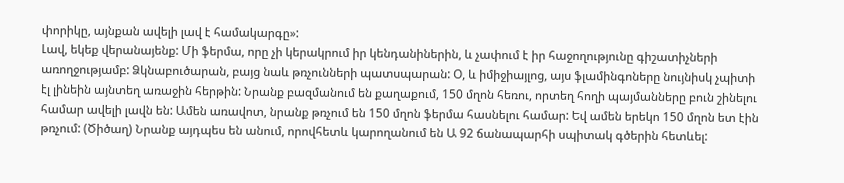փորիկը, այնքան ավելի լավ է համակարգը»:
Լավ, եկեք վերանայենք: Մի ֆերմա, որը չի կերակրում իր կենդանիներին, և չափում է իր հաջողությունը գիշատիչների առողջությամբ: Ձկնաբուծարան, բայց նաև թռչունների պատսպարան: Օ, և իմիջիայլոց, այս ֆլամինգոները նույնիսկ չպիտի էլ լինեին այնտեղ առաջին հերթին: Նրանք բազմանում են քաղաքում, 150 մղոն հեռու, որտեղ հողի պայմանները բուն շինելու համար ավելի լավն են: Ամեն առավոտ, նրանք թռչում են 150 մղոն ֆերմա հասնելու համար: Եվ ամեն երեկո 150 մղոն ետ էին թռչում: (Ծիծաղ) Նրանք այդպես են անում, որովհետև կարողանում են Ա 92 ճանապարհի սպիտակ գծերին հետևել: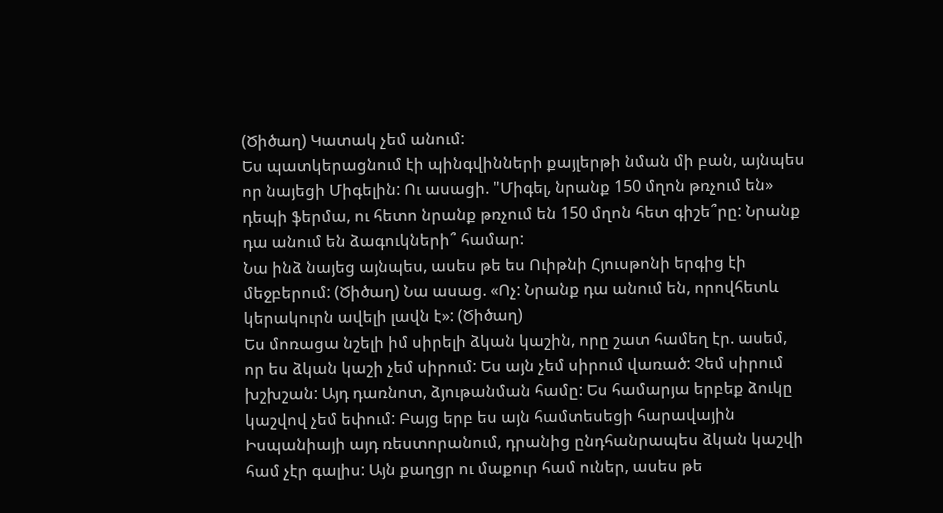(Ծիծաղ) Կատակ չեմ անում:
Ես պատկերացնում էի պինգվինների քայլերթի նման մի բան, այնպես որ նայեցի Միգելին: Ու ասացի. "Միգել, նրանք 150 մղոն թռչում են» դեպի ֆերմա, ու հետո նրանք թռչում են 150 մղոն հետ գիշե՞րը: Նրանք դա անում են ձագուկների՞ համար:
Նա ինձ նայեց այնպես, ասես թե ես Ուիթնի Հյուսթոնի երգից էի մեջբերում: (Ծիծաղ) Նա ասաց. «Ոչ: Նրանք դա անում են, որովհետև կերակուրն ավելի լավն է»: (Ծիծաղ)
Ես մոռացա նշելի իմ սիրելի ձկան կաշին, որը շատ համեղ էր. ասեմ, որ ես ձկան կաշի չեմ սիրում: Ես այն չեմ սիրում վառած: Չեմ սիրում խշխշան: Այդ դառնոտ, ձյութանման համը: Ես համարյա երբեք ձուկը կաշվով չեմ եփում: Բայց երբ ես այն համտեսեցի հարավային Իսպանիայի այդ ռեստորանում, դրանից ընդհանրապես ձկան կաշվի համ չէր գալիս: Այն քաղցր ու մաքուր համ ուներ, ասես թե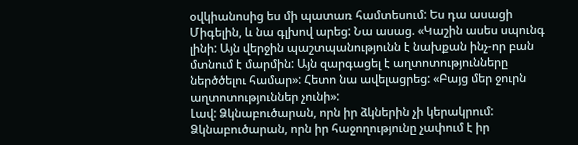օվկիանոսից ես մի պատառ համտեսում: Ես դա ասացի Միգելին, և նա գլխով արեց: Նա ասաց. «Կաշին ասես սպունգ լինի: Այն վերջին պաշտպանությունն է նախքան ինչ-որ բան մտնում է մարմին: Այն զարգացել է աղտոտությունները ներծծելու համար»: Հետո նա ավելացրեց: «Բայց մեր ջուրն աղտոտություններ չունի»:
Լավ: Ձկնաբուծարան, որն իր ձկներին չի կերակրում: Ձկնաբուծարան, որն իր հաջողությունը չափում է իր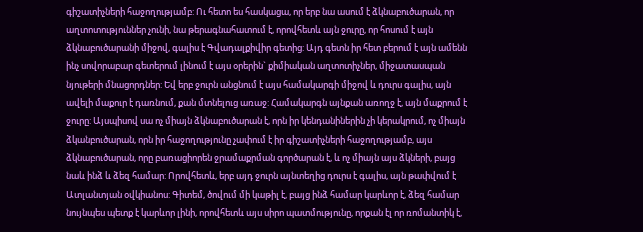գիշատիչների հաջողությամբ: Ու հետո ես հասկացա, որ երբ նա ասում է ձկնաբուծարան, որ աղտոտություններ չունի, նա թերագնահատում է, որովհետև այն ջուրը, որ հոսում է այն ձկնաբուծարանի միջով, գալիս է Գվադալքիվիր գետից: Այդ գետն իր հետ բերում է այն ամենն ինչ սովորաբար գետերում լինում է այս օրերին` քիմիական աղտոտիչներ, միջատասպան նյութերի մնացորդներ: Եվ երբ ջուրն անցնում է այս համակարգի միջով և դուրս գալիս, այն ավելի մաքուր է դառնում, քան մտնելուց առաջ: Համակարգն այնքան առողջ է, այն մաքրում է ջուրը: Այսպիսով սա ոչ միայն ձկնաբուծարան է, որն իր կենդանիներին չի կերակրում, ոչ միայն ձկանբուծարան, որն իր հաջողությունը չափում է իր գիշատիչների հաջողությամբ, այս ձկնաբուծարան, որը բառացիորեն ջրամաքրման գործարան է, և ոչ միայն այս ձկների, բայց նաև ինձ և ձեզ համար: Որովհետև, երբ այդ ջուրն այնտեղից դուրս է գալիս, այն թափվում է Ատլանտյան օվկիանոս: Գիտեմ, ծովում մի կաթիլ է, բայց ինձ համար կարևոր է, ձեզ համար նույնպես պետք է կարևոր լինի, որովհետև այս սիրո պատմությունը, որքան էլ որ ռոմանտիկ է,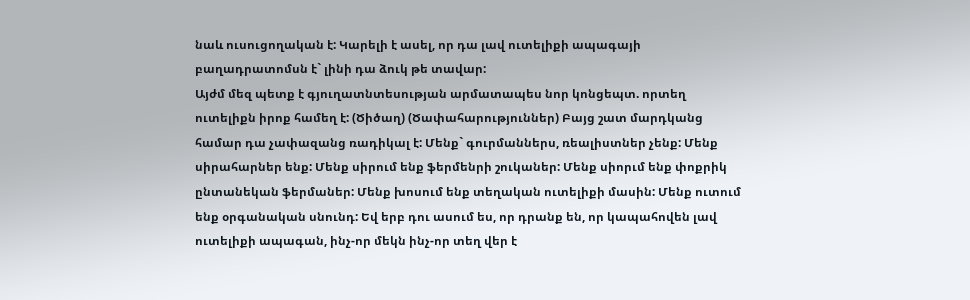նաև ուսուցողական է: Կարելի է ասել, որ դա լավ ուտելիքի ապագայի բաղադրատոմսն է` լինի դա ձուկ թե տավար:
Այժմ մեզ պետք է գյուղատնտեսության արմատապես նոր կոնցեպտ. որտեղ ուտելիքն իրոք համեղ է: (Ծիծաղ) (Ծափահարություններ) Բայց շատ մարդկանց համար դա չափազանց ռադիկալ է: Մենք` գուրմաններս, ռեալիստներ չենք: Մենք սիրահարներ ենք: Մենք սիրում ենք ֆերմենրի շուկաներ: Մենք սիորւմ ենք փոքրիկ ընտանեկան ֆերմաներ: Մենք խոսում ենք տեղական ուտելիքի մասին: Մենք ուտում ենք օրգանական սնունդ: Եվ երբ դու ասում ես, որ դրանք են, որ կապահովեն լավ ուտելիքի ապագան, ինչ-որ մեկն ինչ-որ տեղ վեր է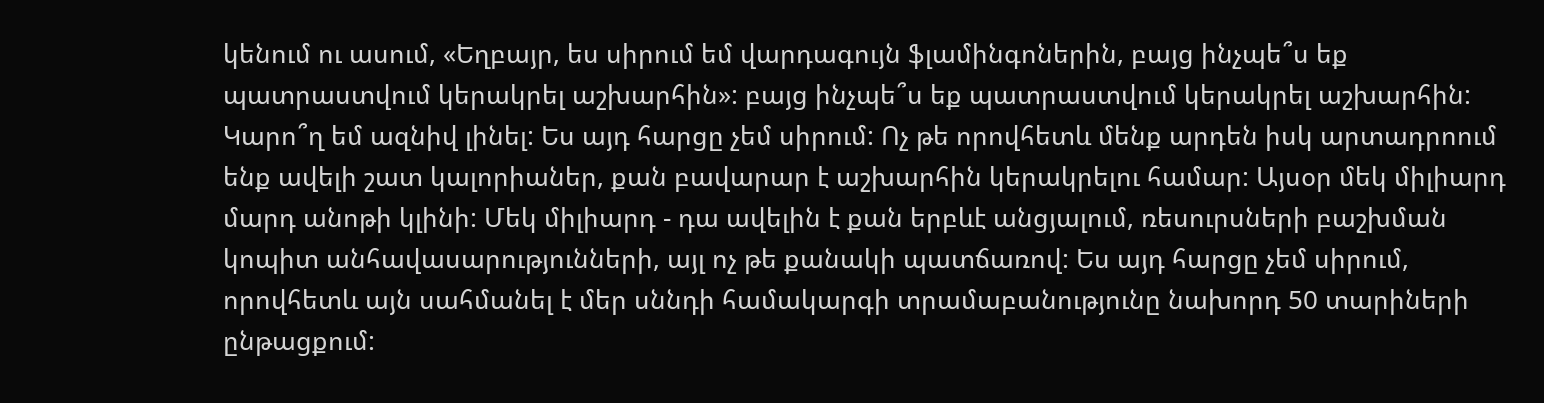կենում ու ասում, «Եղբայր, ես սիրում եմ վարդագույն ֆլամինգոներին, բայց ինչպե՞ս եք պատրաստվում կերակրել աշխարհին»: բայց ինչպե՞ս եք պատրաստվում կերակրել աշխարհին:
Կարո՞ղ եմ ազնիվ լինել: Ես այդ հարցը չեմ սիրում: Ոչ թե որովհետև մենք արդեն իսկ արտադրոում ենք ավելի շատ կալորիաներ, քան բավարար է աշխարհին կերակրելու համար: Այսօր մեկ միլիարդ մարդ անոթի կլինի: Մեկ միլիարդ - դա ավելին է քան երբևէ անցյալում, ռեսուրսների բաշխման կոպիտ անհավասարությունների, այլ ոչ թե քանակի պատճառով: Ես այդ հարցը չեմ սիրում, որովհետև այն սահմանել է մեր սննդի համակարգի տրամաբանությունը նախորդ 50 տարիների ընթացքում: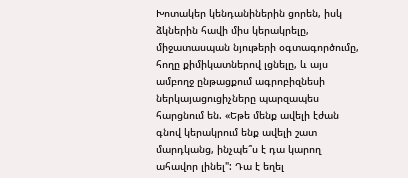Խոտակեր կենդանիներին ցորեն, իսկ ձկներին հավի միս կերակրելը, միջատասպան նյութերի օգտագործումը, հողը քիմիկատներով լցնելը, և այս ամբողջ ընթացքում ագրոբիզնեսի ներկայացուցիչները պարզապես հարցնում են. «Եթե մենք ավելի էժան գնով կերակրում ենք ավելի շատ մարդկանց, ինչպե՞ս է դա կարող ահավոր լինել": Դա է եղել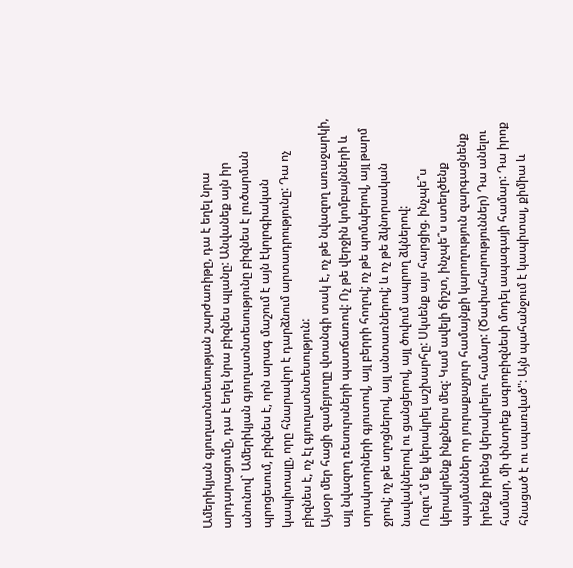Ամերիկյան գյուղատնտեսության շարժառիթը, դա է եղել նրա արդարացումը, դա է եղել նրա բիզնես պլանը: Անվանեք այն իր անունով` Ամերիկյան գյուղատնտեսությունը բիզնես է լուծարման պրոցեսում, բիզնես է, որն արագ մաշում է այն էկոլոգիական կապիտալը, որը հնարավոր է դարձնում արտադրությունը: Դա ոչ բիզնես է, ոչ էլ գյուղատնտեսություն:
Այսօր մեր հացի զամբյուղը վտանգի տակ է, ոչ թե նվազող առաջարկի, այլ նվազող ռեսուրսների պատճառով: Ոչ թե վերջին կոմբայնների և տրակտորների գյուտով, այլ բերրի հողով; ոչ թե պոմպերով, այլ թարմ ջրով; ոչ թե սղոցներով, այլ անտառներով; և ոչ թե ձկնորսական նավակներով ու ցանցերով, այլ ծովում ապրող ձկներով:
Ուզու՞մ եք կերակրել աշխարհը: Սկսենք այս հարցից. ինչպե՞ս կերակրենք ինքներս մեզ: Կամ ավելի ճիշտ, ինչպե՞ս ստեղծենք պայմաններ որ յուրաքաչյուր համայնքի կարողություն զարգացնենք իրենք իրենց կերակրելու համար: (Ծափահարություններ) Դա անելու համար, մի փնտրեք ագրոբիզնեսի մոդել ապագայի համար: Դա իրոք հնացած է ու սպառված": Այն պահանջում է կապիտալ, քիմիա և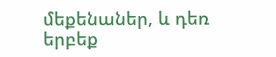մեքենաներ, և դեռ երբեք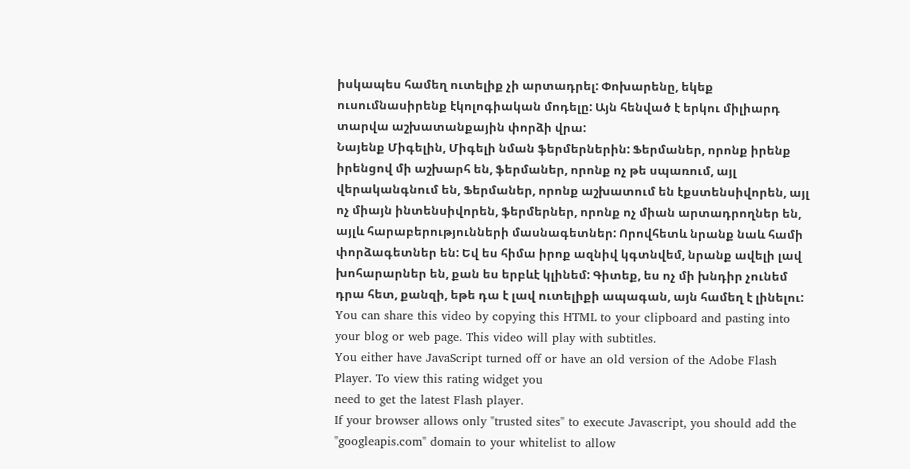իսկապես համեղ ուտելիք չի արտադրել: Փոխարենը, եկեք ուսումնասիրենք էկոլոգիական մոդելը: Այն հենված է երկու միլիարդ տարվա աշխատանքային փորձի վրա:
Նայենք Միգելին, Միգելի նման ֆերմերներին: Ֆերմաներ, որոնք իրենք իրենցով մի աշխարհ են, ֆերմաներ, որոնք ոչ թե սպառում, այլ վերականգնում են, Ֆերմաներ, որոնք աշխատում են էքստենսիվորեն, այլ ոչ միայն ինտենսիվորեն, ֆերմերներ, որոնք ոչ միան արտադրողներ են, այլև հարաբերությունների մասնագետներ: Որովհետև նրանք նաև համի փորձագետներ են: Եվ ես հիմա իրոք ազնիվ կգտնվեմ, նրանք ավելի լավ խոհարարներ են, քան ես երբևէ կլինեմ: Գիտեք, ես ոչ մի խնդիր չունեմ դրա հետ, քանզի, եթե դա է լավ ուտելիքի ապագան, այն համեղ է լինելու:
You can share this video by copying this HTML to your clipboard and pasting into your blog or web page. This video will play with subtitles.
You either have JavaScript turned off or have an old version of the Adobe Flash Player. To view this rating widget you
need to get the latest Flash player.
If your browser allows only "trusted sites" to execute Javascript, you should add the "googleapis.com" domain to your whitelist to allow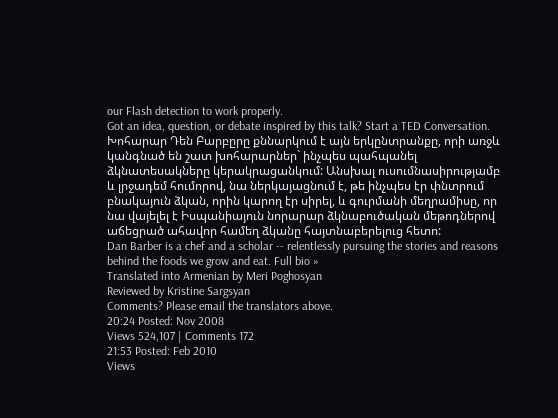our Flash detection to work properly.
Got an idea, question, or debate inspired by this talk? Start a TED Conversation.
Խոհարար Դեն Բարբըրը քննարկում է այն երկընտրանքը, որի առջև կանգնած են շատ խոհարարներ` ինչպես պահպանել ձկնատեսակները կերակրացանկում: Անսխալ ուսումնասիրությամբ և լրջադեմ հումորով, նա ներկայացնում է, թե ինչպես էր փնտրում բնակայուն ձկան, որին կարող էր սիրել, և գուրմանի մեղրամիսը, որ նա վայելել է Իսպանիայուն նորարար ձկնաբուծական մեթոդներով աճեցրած ահավոր համեղ ձկանը հայտնաբերելուց հետո:
Dan Barber is a chef and a scholar -- relentlessly pursuing the stories and reasons behind the foods we grow and eat. Full bio »
Translated into Armenian by Meri Poghosyan
Reviewed by Kristine Sargsyan
Comments? Please email the translators above.
20:24 Posted: Nov 2008
Views 524,107 | Comments 172
21:53 Posted: Feb 2010
Views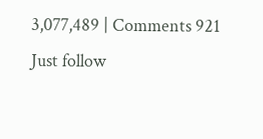3,077,489 | Comments 921
Just follow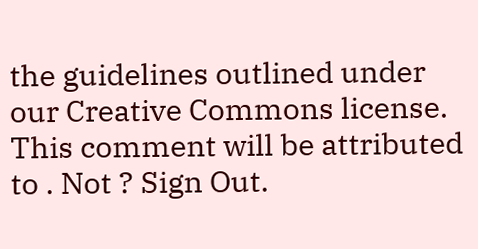the guidelines outlined under our Creative Commons license.
This comment will be attributed to . Not ? Sign Out.